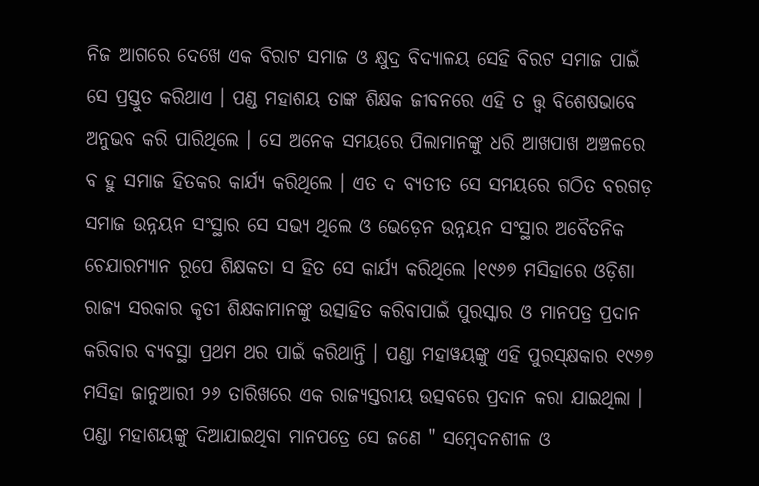ନିଜ ଆଗରେ ଦେଖେ ଏକ ବିରାଟ ସମାଜ ଓ କ୍ଷୁଦ୍ର ବିଦ୍ଯାଳୟ ସେହି ବିରଟ ସମାଜ ପାଇଁ ସେ ପ୍ରସ୍ତୁତ କରିଥାଏ । ପଣ୍ଡ ମହାଶୟ ତାଙ୍କ ଶିକ୍ଷକ ଜୀବନରେ ଏହି ତ ତ୍ତ୍ବ ବିଶେଷଭାବେ ଅନୁଭବ କରି ପାରିଥିଲେ । ସେ ଅନେକ ସମୟରେ ପିଲାମାନଙ୍କୁ ଧରି ଆଖପାଖ ଅଞ୍ଚଳରେ ବ ହୁ ସମାଜ ହିତକର କାର୍ଯ୍ଯ କରିଥିଲେ । ଏତ ଦ ବ୍ଯତୀତ ସେ ସମୟରେ ଗଠିତ ବରଗଡ଼ ସମାଜ ଉନ୍ନୟନ ସଂସ୍ଥାର ସେ ସଭ୍ଯ ଥିଲେ ଓ ଭେଡ଼େନ ଉନ୍ନୟନ ସଂସ୍ଥାର ଅବୈତନିକ ଚେଯାରମ୍ଯାନ ରୂପେ ଶିକ୍ଷକତା ସ ହିତ ସେ କାର୍ଯ୍ଯ କରିଥିଲେ ।୧୯୬୭ ମସିହାରେ ଓଡ଼ିଶା ରାଜ୍ଯ ସରକାର କୃତୀ ଶିକ୍ଷକାମାନଙ୍କୁ ଉତ୍ସାହିତ କରିବାପାଇଁ ପୁରସ୍କାର ଓ ମାନପତ୍ର ପ୍ରଦାନ କରିବାର ବ୍ଯବସ୍ଥା ପ୍ରଥମ ଥର ପାଇଁ କରିଥାନ୍ତି । ପଣ୍ଡା ମହାୱୟଙ୍କୁ ଏହି ପୁରସ୍କ୍ଷକାର ୧୯୬୭ ମସିହା ଜାନୁଆରୀ ୨୬ ତାରିଖରେ ଏକ ରାଜ୍ଯସ୍ତରୀୟ ଉତ୍ସବରେ ପ୍ରଦାନ କରା ଯାଇଥିଲା । ପଣ୍ଡା ମହାଶୟଙ୍କୁ ଦିଆଯାଇଥିବା ମାନପତ୍ରେ ସେ ଜଣେ " ସମ୍ବେଦନଶୀଳ ଓ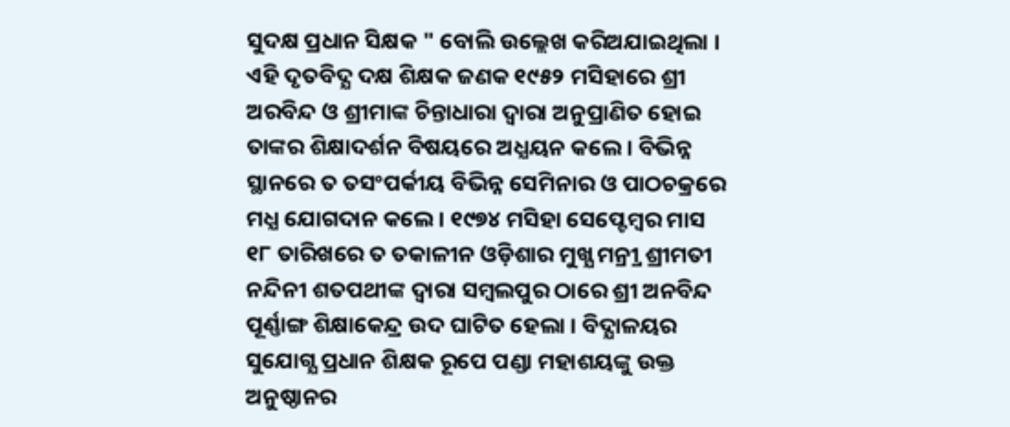ସୁଦକ୍ଷ ପ୍ରଧାନ ସିକ୍ଷକ " ବୋଲି ଉଲ୍ଲେଖ କରିଅଯାଇଥିଲା । ଏହି ଦୃତବିଦ୍ଯ ଦକ୍ଷ ଶିକ୍ଷକ ଜଣକ ୧୯୫୨ ମସିହାରେ ଶ୍ରୀ ଅରବିନ୍ଦ ଓ ଶ୍ରୀମାଙ୍କ ଚିନ୍ତାଧାରା ଦ୍ବାରା ଅନୁପ୍ରାଣିତ ହୋଇ ତାଙ୍କର ଶିକ୍ଷାଦର୍ଶନ ବିଷୟରେ ଅଧ୍ଯୟନ କଲେ । ବିଭିନ୍ନ ସ୍ଥାନରେ ତ ତସଂପର୍କୀୟ ବିଭିନ୍ନ ସେମିନାର ଓ ପାଠଚକ୍ରରେ ମଧ୍ଯ ଯୋଗଦାନ କଲେ । ୧୯୭୪ ମସିହା ସେପ୍ଟେମ୍ବର ମାସ ୧୮ ତାରିଖରେ ତ ତକାଳୀନ ଓଡ଼ିଶାର ମୁଖ୍ଯ ମନ୍ର୍ରୀ ଶ୍ରୀମତୀ ନନ୍ଦିନୀ ଶତପଥୀଙ୍କ ଦ୍ବାରା ସମ୍ବଲପୁର ଠାରେ ଶ୍ରୀ ଅନବିନ୍ଦ ପୂର୍ଣ୍ଣାଙ୍ଗ ଶିକ୍ଷାକେନ୍ଦ୍ର ଉଦ ଘାଟିତ ହେଲା । ବିଦ୍ଯାଳୟର ସୁଯୋଗ୍ଯ ପ୍ରଧାନ ଶିକ୍ଷକ ରୂପେ ପଣ୍ଡା ମହାଶୟଙ୍କୁ ଉକ୍ତ ଅନୁଷ୍ଠାନର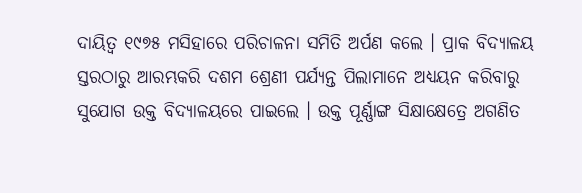ଦାୟିତ୍ବ ୧୯୭୫ ମସିହାରେ ପରିଚାଳନା ସମିତି ଅର୍ପଣ କଲେ । ପ୍ରାକ ବିଦ୍ଯାଳୟ ସ୍ତରଠାରୁ ଆରମ୍ଭକରି ଦଶମ ଶ୍ରେଣୀ ପର୍ଯ୍ଯନ୍ତ ପିଲାମାନେ ଅଧ୍ଯୟନ କରିବାରୁ ସୁଯୋଗ ଉକ୍ତ ବିଦ୍ଯାଳୟରେ ପାଇଲେ । ଉକ୍ତ ପୂର୍ଣ୍ଣାଙ୍ଗ ସିକ୍ଷାକ୍ଷେତ୍ରେ ଅଗଣିତ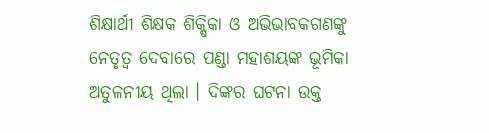ଶିକ୍ଷାର୍ଥୀ ଶିକ୍ଷକ ଶିକ୍ଷିକା ଓ ଅଭିଭାବକଗଣଙ୍କୁ ନେତୃତ୍ବ ଦେବାରେ ପଣ୍ଡା ମହାଶୟଙ୍କ ଭୂମିକା ଅତୁଳନୀୟ ଥିଲା । ଦିଙ୍କର ଘଟନା ଉକ୍ତ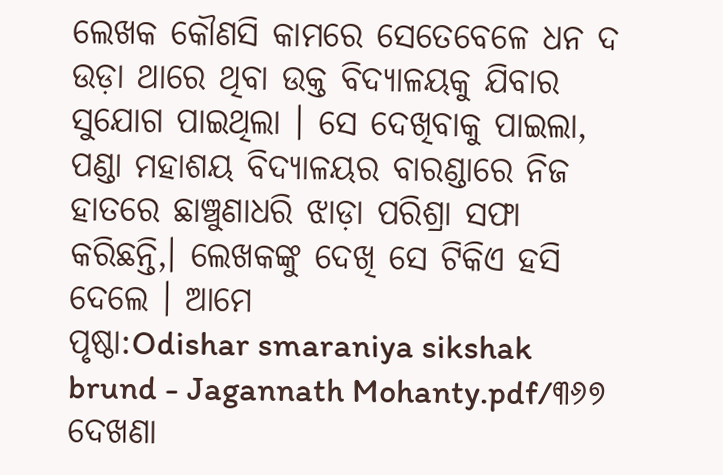ଲେଖକ କୌଣସି କାମରେ ସେତେବେଳେ ଧନ ଦ ଉଡ଼ା ଥାରେ ଥିବା ଉକ୍ତ ବିଦ୍ଯାଳୟକୁ ଯିବାର ସୁଯୋଗ ପାଇଥିଲା । ସେ ଦେଖିବାକୁ ପାଇଲା, ପଣ୍ଡା ମହାଶୟ ବିଦ୍ଯାଳୟର ବାରଣ୍ଡାରେ ନିଜ ହାତରେ ଛାଞ୍ଚୁଣାଧରି ଝାଡ଼ା ପରିଶ୍ରା ସଫା କରିଛନ୍ତି,। ଲେଖକଙ୍କୁ ଦେଖି ସେ ଟିକିଏ ହସି ଦେଲେ । ଆମେ
ପୃଷ୍ଠା:Odishar smaraniya sikshak brund - Jagannath Mohanty.pdf/୩୬୭
ଦେଖଣା